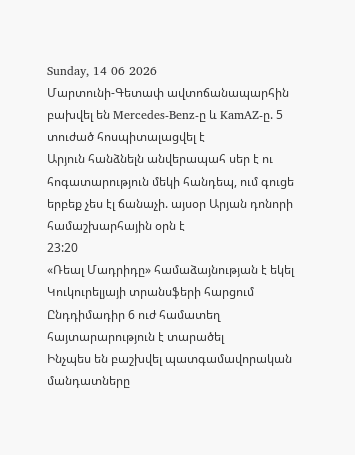Sunday, 14 06 2026
Մարտունի-Գետափ ավտոճանապարհին բախվել են Mercedes-Benz-ը և KamAZ-ը. 5 տուժած հոսպիտալացվել է
Արյուն հանձնելն անվերապահ սեր է ու հոգատարություն մեկի հանդեպ, ում գուցե երբեք չես էլ ճանաչի. այսօր Արյան դոնորի համաշխարհային օրն է
23:20
«Ռեալ Մադրիդը» համաձայնության է եկել Կուկուրելյայի տրանսֆերի հարցում
Ընդդիմադիր 6 ուժ համատեղ հայտարարություն է տարածել
Ինչպես են բաշխվել պատգամավորական մանդատները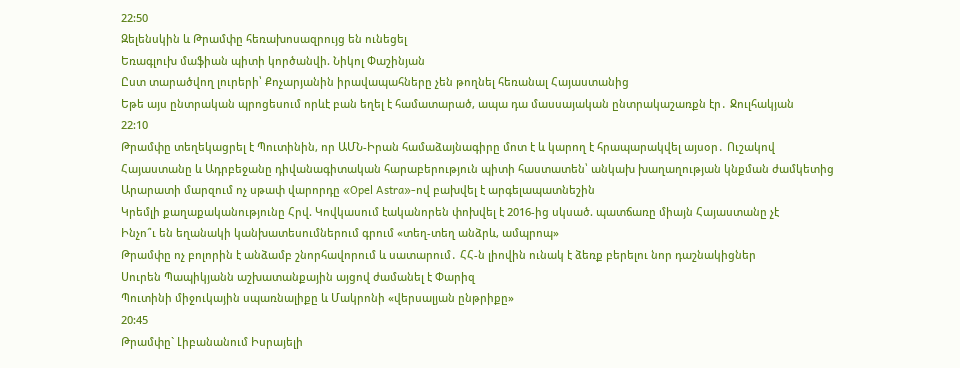22:50
Զելենսկին և Թրամփը հեռախոսազրույց են ունեցել
Եռագլուխ մաֆիան պիտի կործանվի. Նիկոլ Փաշինյան
Ըստ տարածվող լուրերի՝ Քոչարյանին իրավապահները չեն թողնել հեռանալ Հայաստանից
Եթե այս ընտրական պրոցեսում որևէ բան եղել է համատարած, ապա դա մասսայական ընտրակաշառքն էր․ Ջուլհակյան
22:10
Թրամփը տեղեկացրել է Պուտինին, որ ԱՄՆ-Իրան համաձայնագիրը մոտ է և կարող է հրապարակվել այսօր․ Ուշակով
Հայաստանը և Ադրբեջանը դիվանագիտական հարաբերություն պիտի հաստատեն՝ անկախ խաղաղության կնքման ժամկետից
Արարատի մարզում ոչ սթափ վարորդը «Opel Astra»-ով բախվել է արգելապատնեշին
Կրեմլի քաղաքականությունը Հրվ. Կովկասում էականորեն փոխվել է 2016-ից սկսած. պատճառը միայն Հայաստանը չէ
Ինչո՞ւ են եղանակի կանխատեսումներում գրում «տեղ-տեղ անձրև, ամպրոպ»
Թրամփը ոչ բոլորին է անձամբ շնորհավորում և սատարում․ ՀՀ-ն լիովին ունակ է ձեռք բերելու նոր դաշնակիցներ
Սուրեն Պապիկյանն աշխատանքային այցով ժամանել է Փարիզ
Պուտինի միջուկային սպառնալիքը և Մակրոնի «վերսալյան ընթրիքը»
20:45
Թրամփը` Լիբանանում Իսրայելի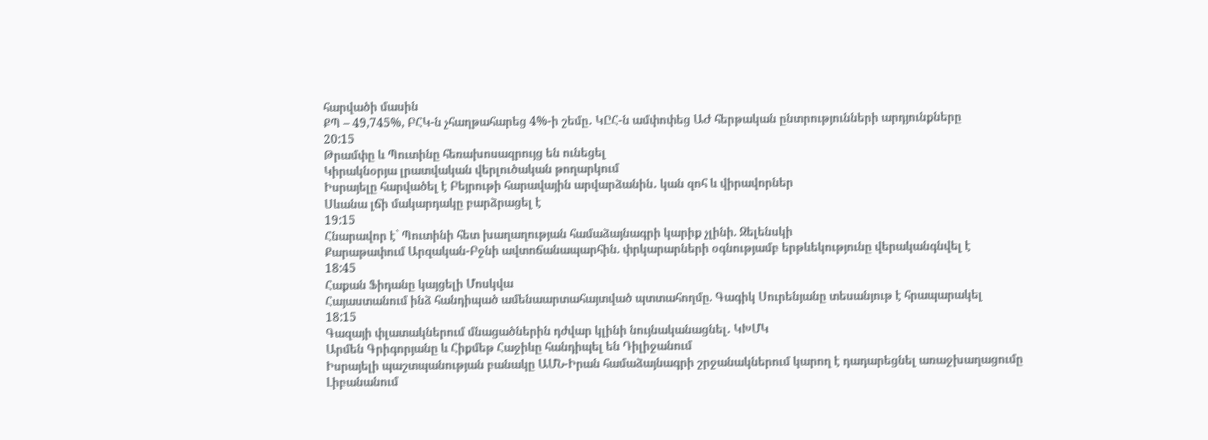հարվածի մասին
ՔՊ – 49,745%, ԲՀԿ-ն չհաղթահարեց 4%-ի շեմը․ ԿԸՀ-ն ամփոփեց ԱԺ հերթական ընտրությունների արդյունքները
20:15
Թրամփը և Պուտինը հեռախոսազրույց են ունեցել
Կիրակնօրյա լրատվական վերլուծական թողարկում
Իսրայելը հարվածել է Բեյրութի հարավային արվարձանին․ կան զոհ և վիրավորներ
Սևանա լճի մակարդակը բարձրացել է
19:15
Հնարավոր է` Պուտինի հետ խաղաղության համաձայնագրի կարիք չլինի. Զելենսկի
Քարաթափում Արզական-Բջնի ավտոճանապարհին. փրկարարների օգնությամբ երթևեկությունը վերականգնվել է
18:45
Հաքան Ֆիդանը կայցելի Մոսկվա
Հայաստանում ինձ հանդիպած ամենաարտահայտված պտտահողմը. Գագիկ Սուրենյանը տեսանյութ է հրապարակել
18:15
Գազայի փլատակներում մնացածներին դժվար կլինի նույնականացնել․ ԿԽՄԿ
Արմեն Գրիգորյանը և Հիքմեթ Հաջիևը հանդիպել են Դիլիջանում
Իսրայելի պաշտպանության բանակը ԱՄՆ-Իրան համաձայնագրի շրջանակներում կարող է դադարեցնել առաջխաղացումը Լիբանանում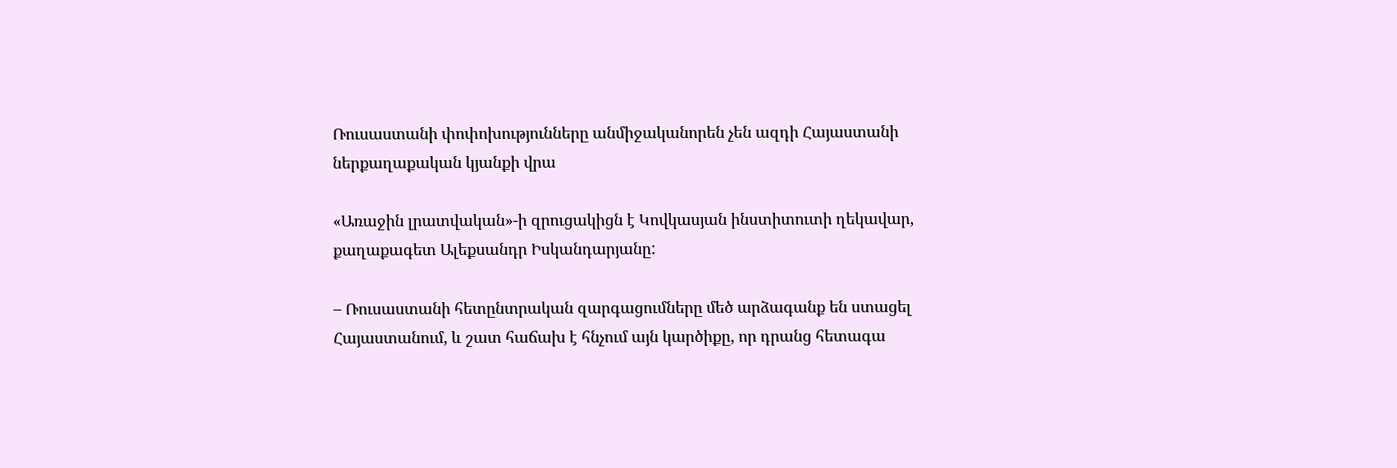Ռուսաստանի փոփոխությունները անմիջականորեն չեն ազդի Հայաստանի ներքաղաքական կյանքի վրա

«Առաջին լրատվական»-ի զրուցակիցն է Կովկասյան ինստիտուտի ղեկավար, քաղաքագետ Ալեքսանդր Իսկանդարյանը:

– Ռուսաստանի հետընտրական զարգացումները մեծ արձագանք են ստացել Հայաստանում, և շատ հաճախ է հնչում այն կարծիքը, որ դրանց հետագա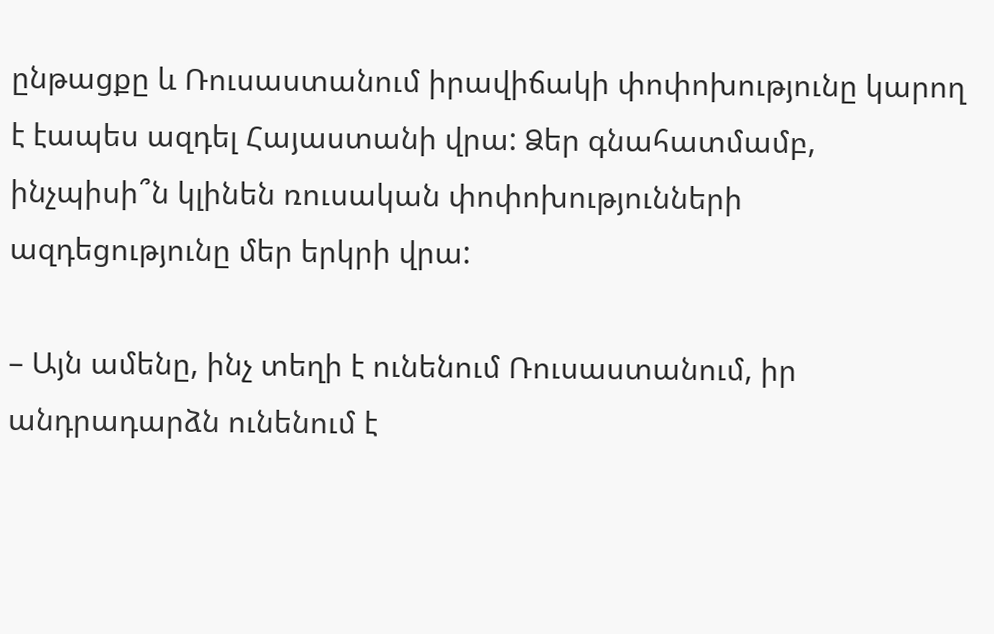ընթացքը և Ռուսաստանում իրավիճակի փոփոխությունը կարող է էապես ազդել Հայաստանի վրա: Ձեր գնահատմամբ, ինչպիսի՞ն կլինեն ռուսական փոփոխությունների ազդեցությունը մեր երկրի վրա:

– Այն ամենը, ինչ տեղի է ունենում Ռուսաստանում, իր անդրադարձն ունենում է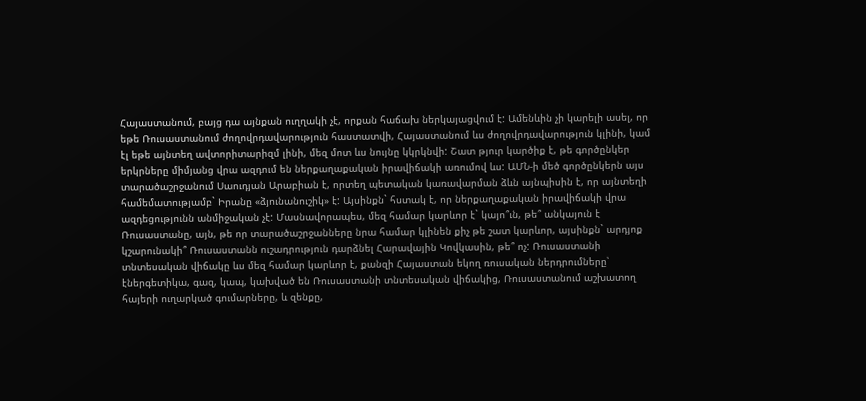Հայաստանում, բայց դա այնքան ուղղակի չէ, որքան հաճախ ներկայացվում է: Ամենևին չի կարելի ասել, որ եթե Ռուսաստանում ժողովրդավարություն հաստատվի, Հայաստանում ևս ժողովրդավարություն կլինի, կամ էլ եթե այնտեղ ավտորիտարիզմ լինի, մեզ մոտ ևս նույնը կկրկնվի: Շատ թյուր կարծիք է, թե գործընկեր երկրները միմյանց վրա ազդում են ներքաղաքական իրավիճակի առումով ևս: ԱՄՆ-ի մեծ գործընկերն այս տարածաշրջանում Սաուդյան Արաբիան է, որտեղ պետական կառավարման ձևն այնպիսին է, որ այնտեղի համեմատությամբ` Իրանը «ձյունանուշիկ» է: Այսինքն` հստակ է, որ ներքաղաքական իրավիճակի վրա ազդեցությունն անմիջական չէ: Մասնավորապես, մեզ համար կարևոր է` կայո՞ւն, թե՞ անկայուն է Ռուսաստանը, այն, թե որ տարածաշրջանները նրա համար կլինեն քիչ թե շատ կարևոր, այսինքն` արդյոք կշարունակի՞ Ռուսաստանն ուշադրություն դարձնել Հարավային Կովկասին, թե՞ ոչ: Ռուսաստանի տնտեսական վիճակը ևս մեզ համար կարևոր է, քանզի Հայաստան եկող ռուսական ներդրումները՝ էներգետիկա, գազ, կապ, կախված են Ռուսաստանի տնտեսական վիճակից, Ռուսաստանում աշխատող հայերի ուղարկած գումարները, և զենքը,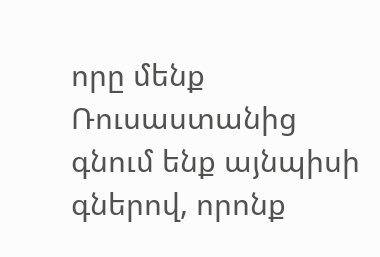որը մենք Ռուսաստանից գնում ենք այնպիսի գներով, որոնք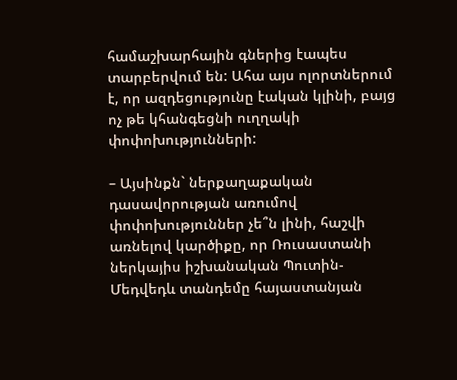համաշխարհային գներից էապես տարբերվում են: Ահա այս ոլորտներում է, որ ազդեցությունը էական կլինի, բայց ոչ թե կհանգեցնի ուղղակի փոփոխությունների:

– Այսինքն` ներքաղաքական դասավորության առումով փոփոխություններ չե՞ն լինի, հաշվի առնելով կարծիքը, որ Ռուսաստանի ներկայիս իշխանական Պուտին-Մեդվեդև տանդեմը հայաստանյան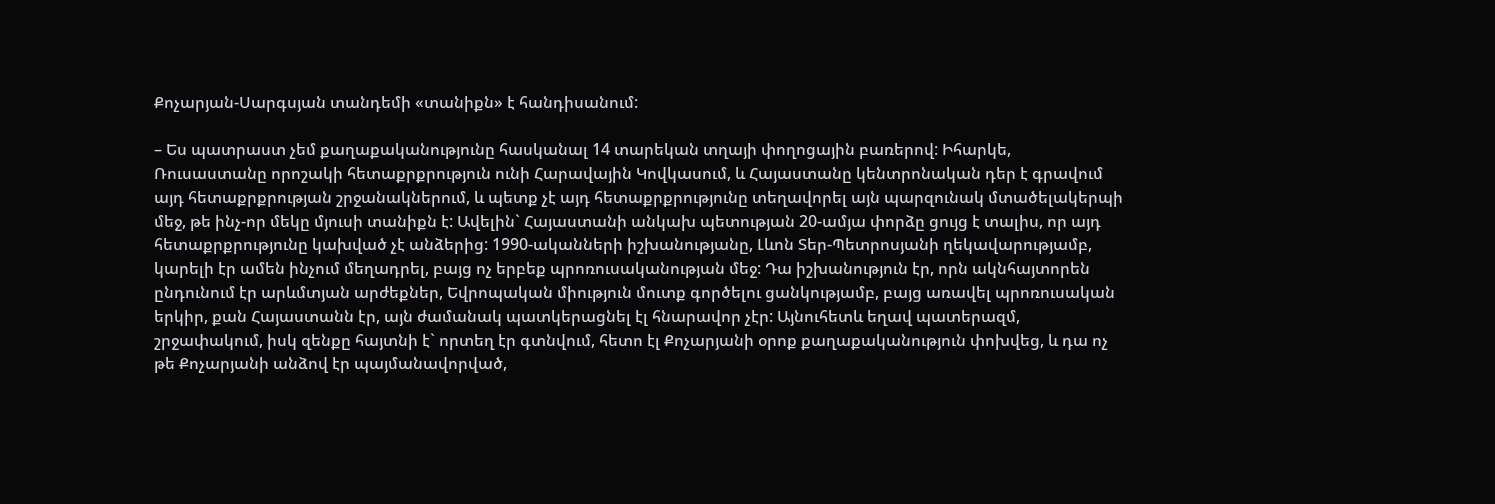Քոչարյան-Սարգսյան տանդեմի «տանիքն» է հանդիսանում:

– Ես պատրաստ չեմ քաղաքականությունը հասկանալ 14 տարեկան տղայի փողոցային բառերով: Իհարկե, Ռուսաստանը որոշակի հետաքրքրություն ունի Հարավային Կովկասում, և Հայաստանը կենտրոնական դեր է գրավում այդ հետաքրքրության շրջանակներում, և պետք չէ այդ հետաքրքրությունը տեղավորել այն պարզունակ մտածելակերպի մեջ, թե ինչ-որ մեկը մյուսի տանիքն է: Ավելին` Հայաստանի անկախ պետության 20-ամյա փորձը ցույց է տալիս, որ այդ հետաքրքրությունը կախված չէ անձերից: 1990-ականների իշխանությանը, Լևոն Տեր-Պետրոսյանի ղեկավարությամբ, կարելի էր ամեն ինչում մեղադրել, բայց ոչ երբեք պրոռուսականության մեջ: Դա իշխանություն էր, որն ակնհայտորեն ընդունում էր արևմտյան արժեքներ, Եվրոպական միություն մուտք գործելու ցանկությամբ, բայց առավել պրոռուսական երկիր, քան Հայաստանն էր, այն ժամանակ պատկերացնել էլ հնարավոր չէր: Այնուհետև եղավ պատերազմ, շրջափակում, իսկ զենքը հայտնի է` որտեղ էր գտնվում, հետո էլ Քոչարյանի օրոք քաղաքականություն փոխվեց, և դա ոչ թե Քոչարյանի անձով էր պայմանավորված,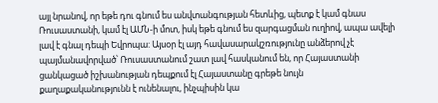այլ նրանով, որ եթե դու գնում ես անվտանգության հետևից, պետք է կամ գնաս Ռուսաստանի, կամ էլ ԱՄՆ-ի մոտ, իսկ եթե գնում ես զարգացման ուղիով, ապա ավելի լավ է գնալ դեպի Եվրոպա: Այսօր էլ այդ հավասարակշռությունը անձերով չէ պայմանավորված՝ Ռուսաստանում շատ լավ հասկանում են, որ Հայաստանի ցանկացած իշխանության դեպքում էլ Հայաստանը գրեթե նույն քաղաքականությունն է ունենալու, ինչպիսին կա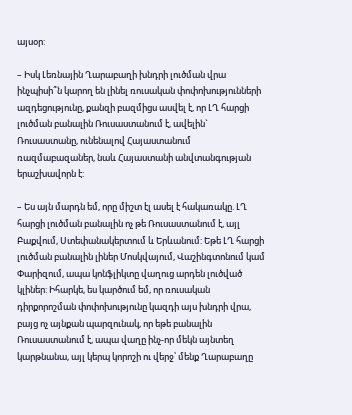այսօր:

– Իսկ Լեռնային Ղարաբաղի խնդրի լուծման վրա ինչպիսի՞ն կարող են լինել ռուսական փոփոխությունների ազդեցությունը, քանզի բազմիցս ասվել է, որ ԼՂ հարցի լուծման բանալին Ռուսաստանում է, ավելին` Ռուսաստանը, ունենալով Հայաստանում ռազմաբազաներ, նաև Հայաստանի անվտանգության երաշխավորն է:

– Ես այն մարդն եմ, որը միշտ էլ ասել է հակառակը. ԼՂ հարցի լուծման բանալին ոչ թե Ռուսաստանում է, այլ Բաքվում, Ստեփանակերտում և Երևանում: Եթե ԼՂ հարցի լուծման բանալին լիներ Մոսկվայում, Վաշինգտոնում կամ Փարիզում, ապա կոնֆլիկտը վաղուց արդեն լուծված կլիներ: Իհարկե, ես կարծում եմ, որ ռուսական դիրքորոշման փոփոխությունը կազդի այս խնդրի վրա, բայց ոչ այնքան պարզունակ, որ եթե բանալին Ռուսաստանում է, ապա վաղը ինչ-որ մեկն այնտեղ կարթնանա, այլ կերպ կորոշի ու վերջ՝ մենք Ղարաբաղը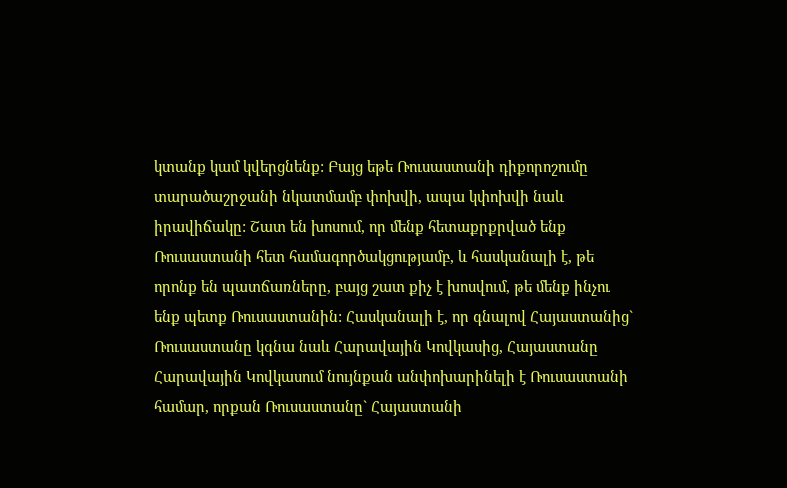կտանք կամ կվերցնենք: Բայց եթե Ռուսաստանի դիքորոշումը տարածաշրջանի նկատմամբ փոխվի, ապա կփոխվի նաև իրավիճակը: Շատ են խոսում, որ մենք հետաքրքրված ենք Ռուսաստանի հետ համագործակցությամբ, և հասկանալի է, թե որոնք են պատճառները, բայց շատ քիչ է խոսվում, թե մենք ինչու ենք պետք Ռուսաստանին: Հասկանալի է, որ գնալով Հայաստանից` Ռուսաստանը կգնա նաև Հարավային Կովկասից, Հայաստանը Հարավային Կովկասում նույնքան անփոխարինելի է Ռուսաստանի համար, որքան Ռուսաստանը` Հայաստանի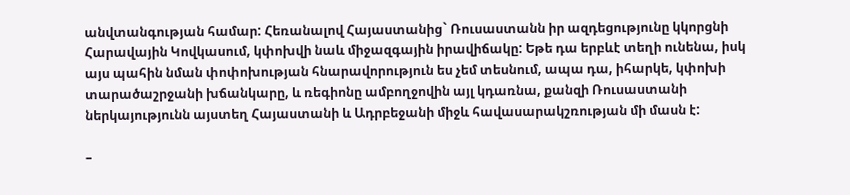անվտանգության համար: Հեռանալով Հայաստանից` Ռուսաստանն իր ազդեցությունը կկորցնի Հարավային Կովկասում, կփոխվի նաև միջազգային իրավիճակը: Եթե դա երբևէ տեղի ունենա, իսկ այս պահին նման փոփոխության հնարավորություն ես չեմ տեսնում, ապա դա, իհարկե, կփոխի տարածաշրջանի խճանկարը, և ռեգիոնը ամբողջովին այլ կդառնա, քանզի Ռուսաստանի ներկայությունն այստեղ Հայաստանի և Ադրբեջանի միջև հավասարակշռության մի մասն է:

–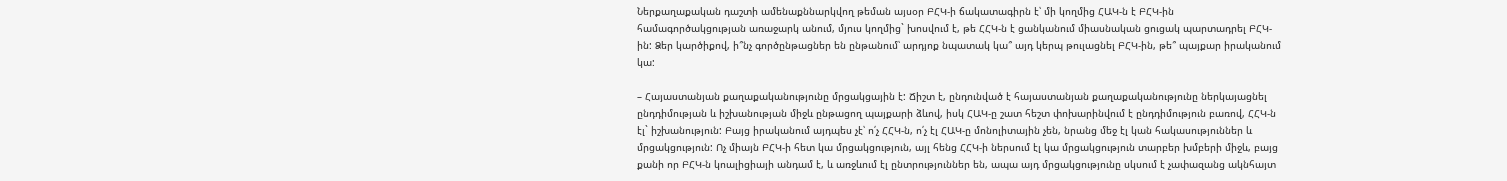Ներքաղաքական դաշտի ամենաքննարկվող թեման այսօր ԲՀԿ-ի ճակատագիրն է՝ մի կողմից ՀԱԿ-ն է ԲՀԿ-ին համագործակցության առաջարկ անում, մյուս կողմից` խոսվում է, թե ՀՀԿ-ն է ցանկանում միասնական ցուցակ պարտադրել ԲՀԿ-ին: Ձեր կարծիքով, ի՞նչ գործընթացներ են ընթանում՝ արդյոք նպատակ կա՞ այդ կերպ թուլացնել ԲՀԿ-ին, թե՞ պայքար իրականում կա:

– Հայաստանյան քաղաքականությունը մրցակցային է: Ճիշտ է, ընդունված է հայաստանյան քաղաքականությունը ներկայացնել ընդդիմության և իշխանության միջև ընթացող պայքարի ձևով, իսկ ՀԱԿ-ը շատ հեշտ փոխարինվում է ընդդիմություն բառով, ՀՀԿ-ն էլ` իշխանություն: Բայց իրականում այդպես չէ՝ ո՛չ ՀՀԿ-ն, ո՛չ էլ ՀԱԿ-ը մոնոլիտային չեն, նրանց մեջ էլ կան հակասություններ և մրցակցություն: Ոչ միայն ԲՀԿ-ի հետ կա մրցակցություն, այլ հենց ՀՀԿ-ի ներսում էլ կա մրցակցություն տարբեր խմբերի միջև, բայց քանի որ ԲՀԿ-ն կոալիցիայի անդամ է, և առջևում էլ ընտրություններ են, ապա այդ մրցակցությունը սկսում է չափազանց ակնհայտ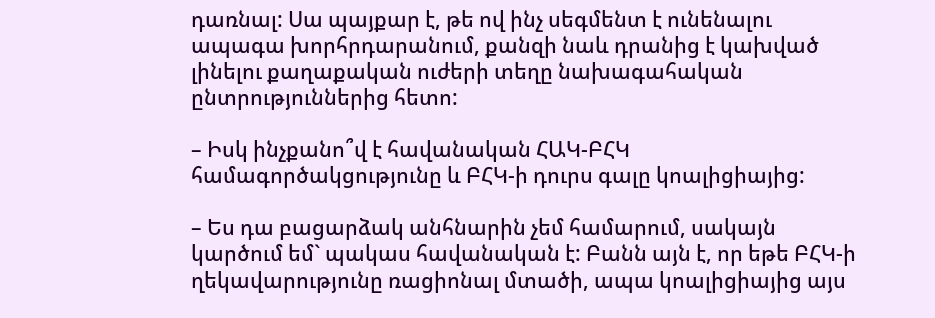դառնալ: Սա պայքար է, թե ով ինչ սեգմենտ է ունենալու ապագա խորհրդարանում, քանզի նաև դրանից է կախված լինելու քաղաքական ուժերի տեղը նախագահական ընտրություններից հետո:

– Իսկ ինչքանո՞վ է հավանական ՀԱԿ-ԲՀԿ համագործակցությունը և ԲՀԿ-ի դուրս գալը կոալիցիայից:

– Ես դա բացարձակ անհնարին չեմ համարում, սակայն կարծում եմ` պակաս հավանական է: Բանն այն է, որ եթե ԲՀԿ-ի ղեկավարությունը ռացիոնալ մտածի, ապա կոալիցիայից այս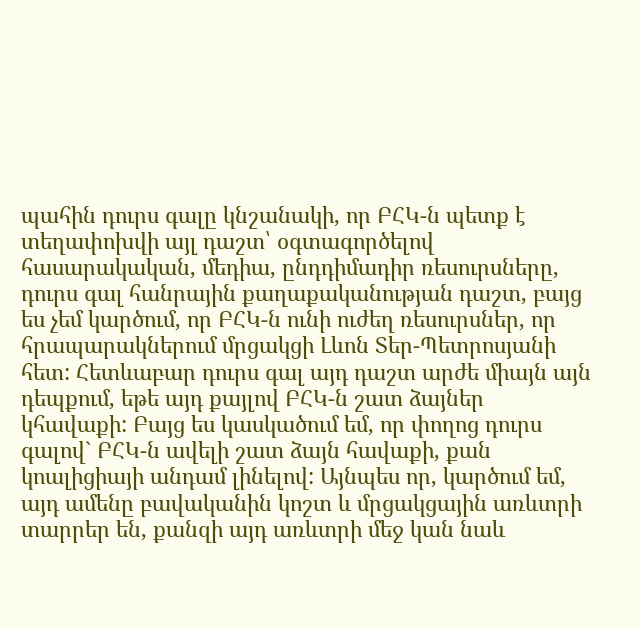պահին դուրս գալը կնշանակի, որ ԲՀԿ-ն պետք է տեղափոխվի այլ դաշտ՝ օգտագործելով հասարակական, մեդիա, ընդդիմադիր ռեսուրսները, դուրս գալ հանրային քաղաքականության դաշտ, բայց ես չեմ կարծում, որ ԲՀԿ-ն ունի ուժեղ ռեսուրսներ, որ հրապարակներում մրցակցի Լևոն Տեր-Պետրոսյանի հետ: Հետևաբար դուրս գալ այդ դաշտ արժե միայն այն դեպքում, եթե այդ քայլով ԲՀԿ-ն շատ ձայներ կհավաքի: Բայց ես կասկածում եմ, որ փողոց դուրս գալով` ԲՀԿ-ն ավելի շատ ձայն հավաքի, քան կոալիցիայի անդամ լինելով: Այնպես որ, կարծում եմ, այդ ամենը բավականին կոշտ և մրցակցային առևտրի տարրեր են, քանզի այդ առևտրի մեջ կան նաև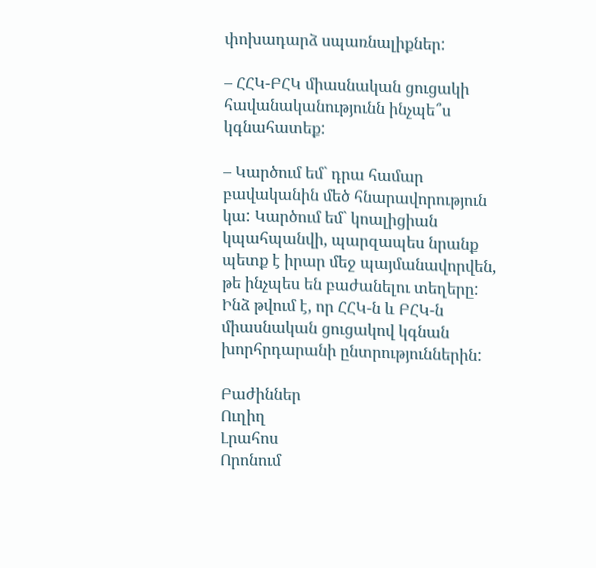փոխադարձ սպառնալիքներ:

– ՀՀԿ-ԲՀԿ միասնական ցուցակի հավանականությունն ինչպե՞ս կգնահատեք:

– Կարծում եմ` դրա համար բավականին մեծ հնարավորություն կա: Կարծում եմ` կոալիցիան կպահպանվի, պարզապես նրանք պետք է իրար մեջ պայմանավորվեն, թե ինչպես են բաժանելու տեղերը: Ինձ թվում է, որ ՀՀԿ-ն և ԲՀԿ-ն միասնական ցուցակով կգնան խորհրդարանի ընտրություններին:

Բաժիններ
Ուղիղ
Լրահոս
Որոնում